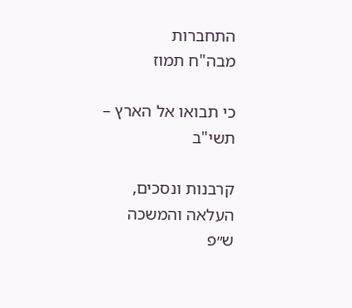התחברות
מבה"ח תמוז

כי תבואו אל הארץ – תשי"ב

קרבנות ונסכים, העלאה והמשכה
ש״פ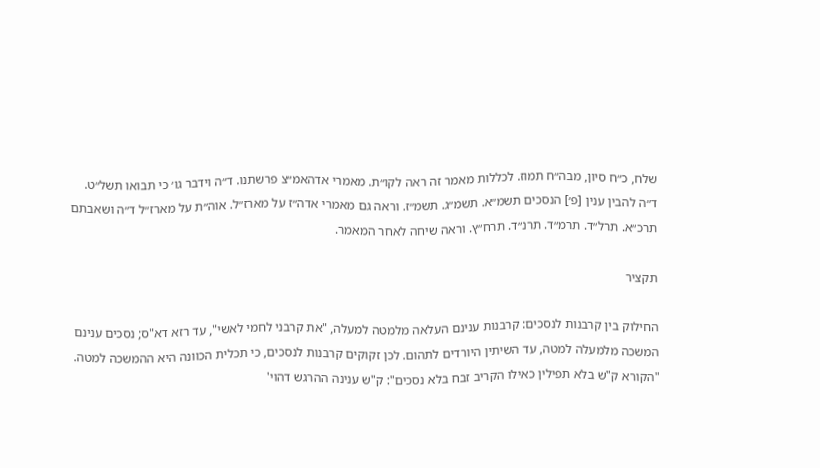שלח, כ״ח סיון, מבה״ח תמוז. לכללות מאמר זה ראה לקו״ת. מאמרי אדהאמ״צ פרשתנו. ד״ה וידבר גו׳ כי תבואו תשל״ט. ד״ה להבין ענין [פ׳] הנסכים תשמ״א. תשמ״ג. תשמ״ז. וראה גם מאמרי אדה״ז על מארז״ל. אוה״ת על מארז״ל ד״ה ושאבתם תרכ״א. תרל״ד. תרמ״ד. תרנ״ד. תרח״ץ. וראה שיחה לאחר המאמר.

תקציר

החילוק בין קרבנות לנסכים: קרבנות ענינם העלאה מלמטה למעלה, "את קרבני לחמי לאשי", עד רזא דא"ס; נסכים ענינם המשכה מלמעלה למטה, עד השיתין היורדים לתהום. לכן זקוקים קרבנות לנסכים, כי תכלית הכוונה היא ההמשכה למטה. "הקורא ק"ש בלא תפילין כאילו הקריב זבח בלא נסכים": ק"ש ענינה ההרגש דהוי'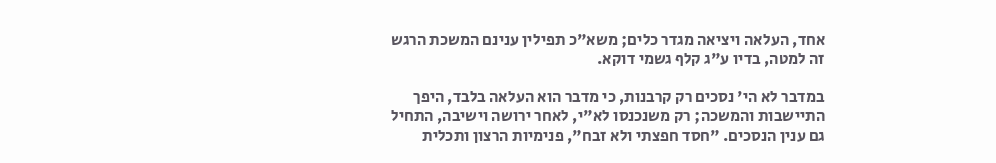אחד, העלאה ויציאה מגדר כלים; משא"כ תפילין ענינם המשכת הרגש זה למטה, בדיו ע"ג קלף גשמי דוקא.

במדבר לא הי' נסכים רק קרבנות, כי מדבר הוא העלאה בלבד, היפך התיישבות והמשכה; רק משנכנסו לא"י, לאחר ירושה וישיבה, התחיל גם ענין הנסכים. "חסד חפצתי ולא זבח", פנימיות הרצון ותכלית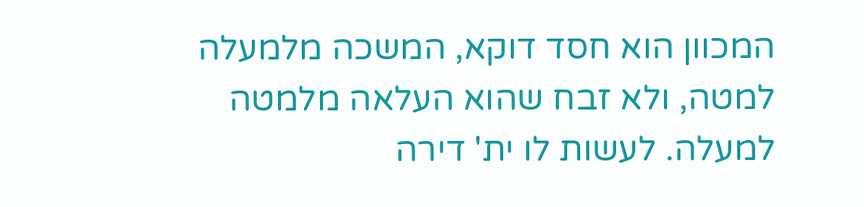המכוון הוא חסד דוקא, המשכה מלמעלה למטה, ולא זבח שהוא העלאה מלמטה למעלה. לעשות לו ית' דירה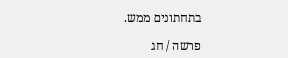בתחתונים ממש.

פרשה / חג